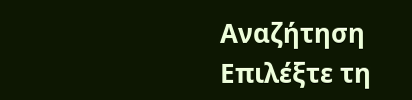Αναζήτηση
Επιλέξτε τη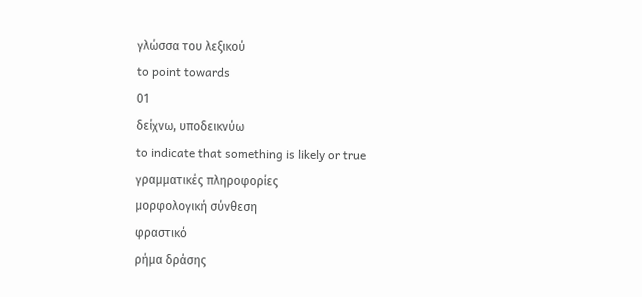γλώσσα του λεξικού
to point towards
01
δείχνω, υποδεικνύω
to indicate that something is likely or true
γραμματικές πληροφορίες
μορφολογική σύνθεση
φραστικό
ρήμα δράσης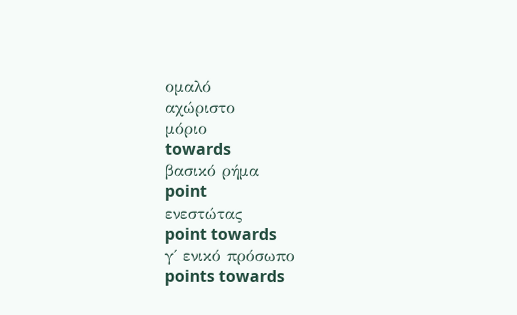ομαλό
αχώριστο
μόριο
towards
βασικό ρήμα
point
ενεστώτας
point towards
γ΄ ενικό πρόσωπο
points towards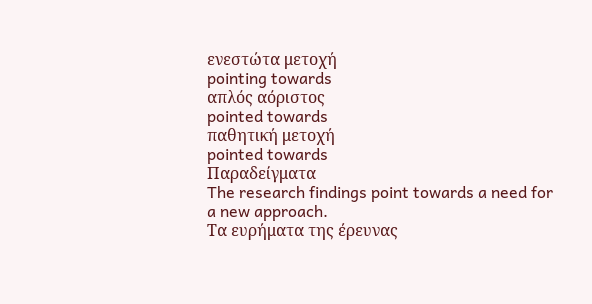ενεστώτα μετοχή
pointing towards
απλός αόριστος
pointed towards
παθητική μετοχή
pointed towards
Παραδείγματα
The research findings point towards a need for a new approach.
Τα ευρήματα της έρευνας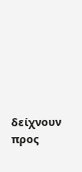δείχνουν προς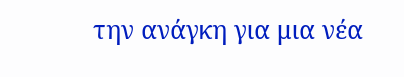την ανάγκη για μια νέα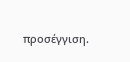προσέγγιση.